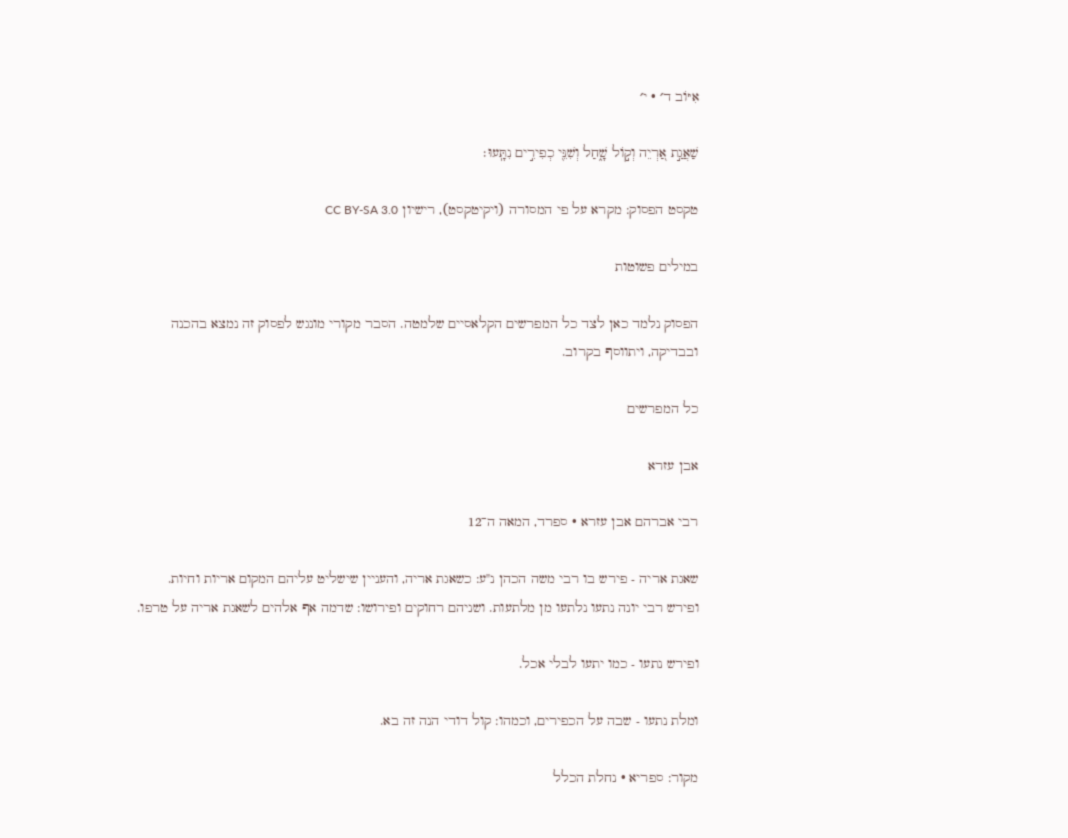אִיּוֹב ד׳ · י׳

שַׁאֲגַ֣ת אַ֭רְיֵה וְק֣וֹל שָׁ֑חַל וְשִׁנֵּ֖י כְפִירִ֣ים נִתָּֽעוּ׃

טקסט הפסוק: מקרא על פי המסורה (ויקיטקסט), רישיון CC BY-SA 3.0

במילים פשוטות

הפסוק נלמד כאן לצד כל המפרשים הקלאסיים שלמטה. הסבר מקורי מונגש לפסוק זה נמצא בהכנה ובבדיקה, ויתווסף בקרוב.

כל המפרשים

אבן עזרא

רבי אברהם אבן עזרא · ספרד, המאה ה־12

שאגת אריה - פירש בו רבי משה הכהן נ"ע: כשאגת אריה, והעניין שישליט עליהם המקום אריות וחיות. ופירש רבי יונה נתעו נלתעו מן מלתעות. ושניהם רחוקים ופירושו: שדמה אף אלהים לשאגת אריה על טרפו.

ופירש נתעו - כמו יתעו לבלי אכל.

ומלת נתעו - שבה על הכפירים, וכמהו: קול דודי הנה זה בא.

מקור: ספריא · נחלת הכלל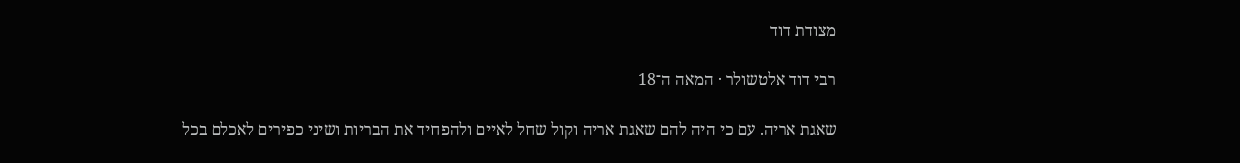מצודת דוד

רבי דוד אלטשולר · המאה ה־18

שאגת אריה. עם כי היה להם שאגת אריה וקול שחל לאיים ולהפחיד את הבריות ושיני כפירים לאכלם בכל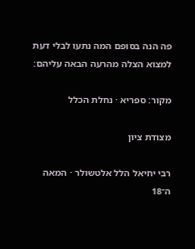פה הנה בסופם המה נתעו לבלי דעת למצוא הצלה מהרעה הבאה עליהם:

מקור: ספריא · נחלת הכלל

מצודת ציון

רבי יחיאל הלל אלטשולר · המאה ה־18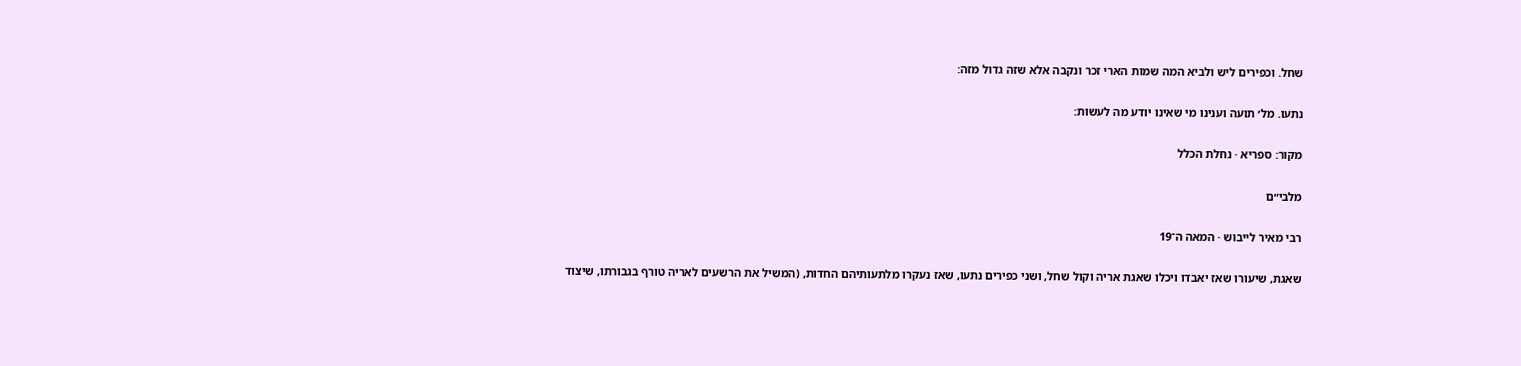שחל. וכפירים ליש ולביא המה שמות הארי זכר ונקבה אלא שזה גדול מזה:

נתעו. מל׳ תועה וענינו מי שאינו יודע מה לעשות:

מקור: ספריא · נחלת הכלל

מלבי״ם

רבי מאיר לייבוש · המאה ה־19

שאגת, שיעורו שאז יאבדו ויכלו שאגת אריה וקול שחל, ושני כפירים נתעו, שאז נעקרו מלתעותיהם החדות, (המשיל את הרשעים לאריה טורף בגבורתו, שיצוד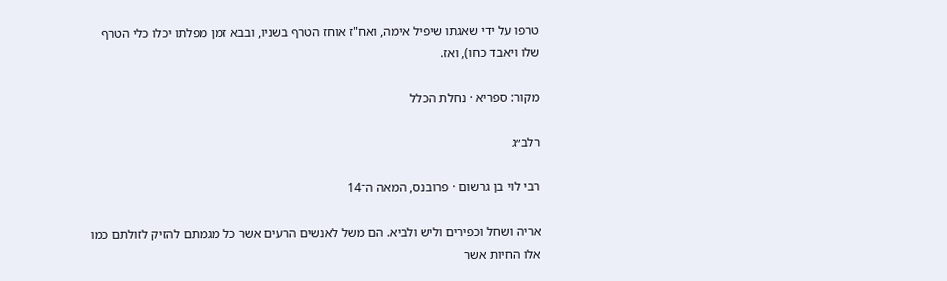טרפו על ידי שאגתו שיפיל אימה, ואח"ז אוחז הטרף בשניו, ובבא זמן מפלתו יכלו כלי הטרף שלו ויאבד כחו), ואז.

מקור: ספריא · נחלת הכלל

רלב״ג

רבי לוי בן גרשום · פרובנס, המאה ה־14

אריה ושחל וכפירים וליש ולביא. הם משל לאנשים הרעים אשר כל מגמתם להזיק לזולתם כמו אלו החיות אשר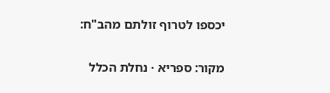יכספו לטרוף זולתם מהב"ח:

מקור: ספריא · נחלת הכלל